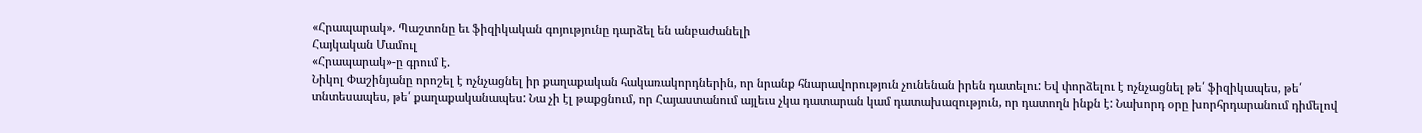«Հրապարակ». Պաշտոնը եւ ֆիզիկական գոյությունը դարձել են անբաժանելի
Հայկական Մամուլ
«Հրապարակ»-ը գրում է.
Նիկոլ Փաշինյանը որոշել է ոչնչացնել իր քաղաքական հակառակորդներին, որ նրանք հնարավորություն չունենան իրեն դատելու: Եվ փորձելու է ոչնչացնել թե՛ ֆիզիկապես, թե՛ տնտեսապես, թե՛ քաղաքականապես: Նա չի էլ թաքցնում, որ Հայաստանում այլեւս չկա դատարան կամ դատախազություն, որ դատողն ինքն է: Նախորդ օրը խորհրդարանում դիմելով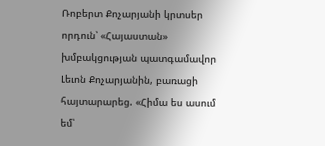Ռոբերտ Քոչարյանի կրտսեր որդուն՝ «Հայաստան» խմբակցության պատգամավոր Լեւոն Քոչարյանին, բառացի հայտարարեց. «Հիմա ես ասում եմ՝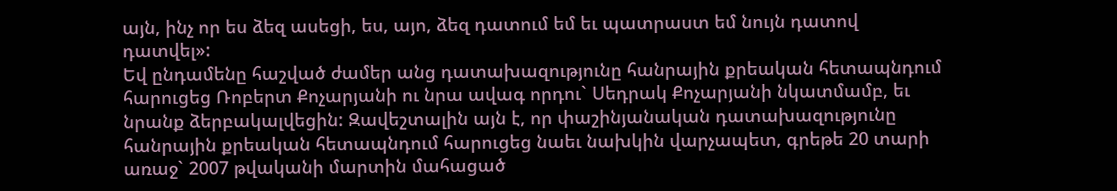այն, ինչ որ ես ձեզ ասեցի, ես, այո, ձեզ դատում եմ եւ պատրաստ եմ նույն դատով դատվել»:
Եվ ընդամենը հաշված ժամեր անց դատախազությունը հանրային քրեական հետապնդում հարուցեց Ռոբերտ Քոչարյանի ու նրա ավագ որդու` Սեդրակ Քոչարյանի նկատմամբ, եւ նրանք ձերբակալվեցին: Զավեշտալին այն է, որ փաշինյանական դատախազությունը հանրային քրեական հետապնդում հարուցեց նաեւ նախկին վարչապետ, գրեթե 20 տարի առաջ` 2007 թվականի մարտին մահացած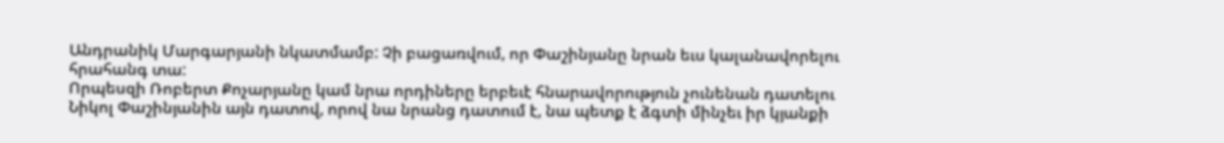Անդրանիկ Մարգարյանի նկատմամբ: Չի բացառվում, որ Փաշինյանը նրան եւս կալանավորելու հրահանգ տա:
Որպեսզի Ռոբերտ Քոչարյանը կամ նրա որդիները երբեւէ հնարավորություն չունենան դատելու Նիկոլ Փաշինյանին այն դատով, որով նա նրանց դատում է, նա պետք է ձգտի մինչեւ իր կյանքի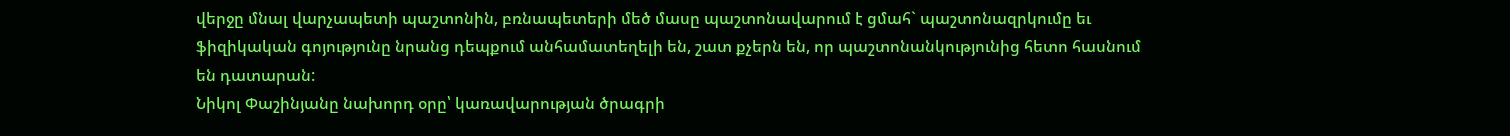վերջը մնալ վարչապետի պաշտոնին, բռնապետերի մեծ մասը պաշտոնավարում է ցմահ` պաշտոնազրկումը եւ ֆիզիկական գոյությունը նրանց դեպքում անհամատեղելի են, շատ քչերն են, որ պաշտոնանկությունից հետո հասնում են դատարան:
Նիկոլ Փաշինյանը նախորդ օրը՝ կառավարության ծրագրի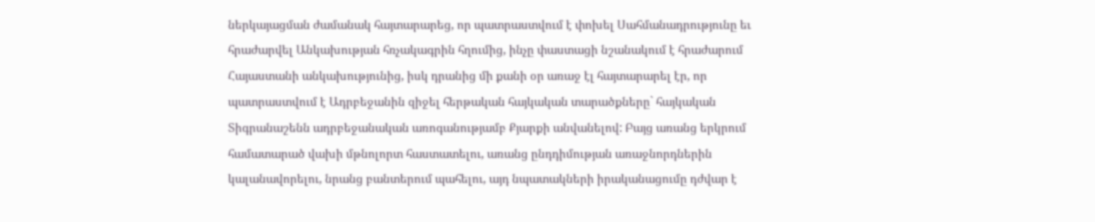ներկայացման ժամանակ հայտարարեց, որ պատրաստվում է փոխել Սահմանադրությունը եւ հրաժարվել Անկախության հռչակագրին հղումից, ինչը փաստացի նշանակում է հրաժարում Հայաստանի անկախությունից, իսկ դրանից մի քանի օր առաջ էլ հայտարարել էր, որ պատրաստվում է Ադրբեջանին զիջել հերթական հայկական տարածքները` հայկական Տիգրանաշենն ադրբեջանական առոգանությամբ Քյարքի անվանելով: Բայց առանց երկրում համատարած վախի մթնոլորտ հաստատելու, առանց ընդդիմության առաջնորդներին կալանավորելու, նրանց բանտերում պահելու, այդ նպատակների իրականացումը դժվար է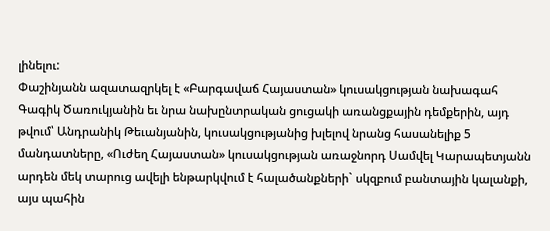լինելու:
Փաշինյանն ազատազրկել է «Բարգավաճ Հայաստան» կուսակցության նախագահ Գագիկ Ծառուկյանին եւ նրա նախընտրական ցուցակի առանցքային դեմքերին, այդ թվում՝ Անդրանիկ Թեւանյանին, կուսակցությանից խլելով նրանց հասանելիք 5 մանդատները, «Ուժեղ Հայաստան» կուսակցության առաջնորդ Սամվել Կարապետյանն արդեն մեկ տարուց ավելի ենթարկվում է հալածանքների` սկզբում բանտային կալանքի, այս պահին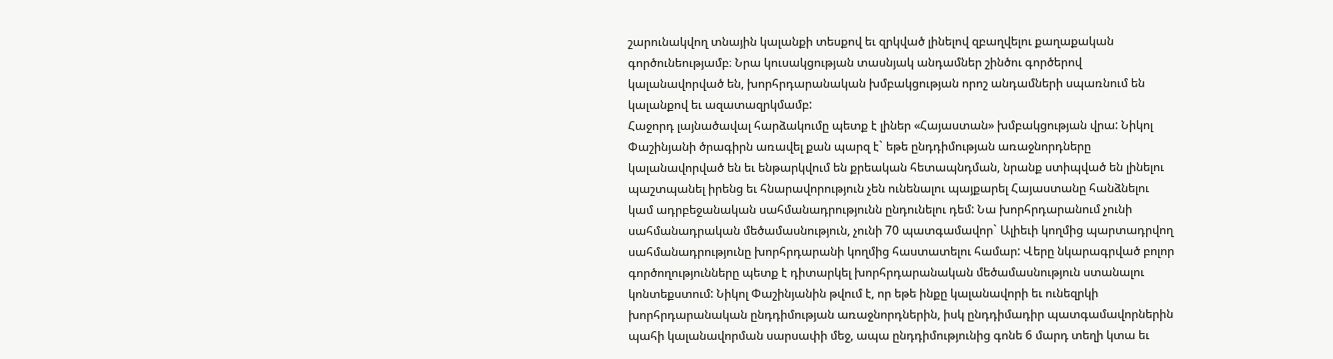շարունակվող տնային կալանքի տեսքով եւ զրկված լինելով զբաղվելու քաղաքական գործունեությամբ։ Նրա կուսակցության տասնյակ անդամներ շինծու գործերով կալանավորված են, խորհրդարանական խմբակցության որոշ անդամների սպառնում են կալանքով եւ ազատազրկմամբ:
Հաջորդ լայնածավալ հարձակումը պետք է լիներ «Հայաստան» խմբակցության վրա: Նիկոլ Փաշինյանի ծրագիրն առավել քան պարզ է` եթե ընդդիմության առաջնորդները կալանավորված են եւ ենթարկվում են քրեական հետապնդման, նրանք ստիպված են լինելու պաշտպանել իրենց եւ հնարավորություն չեն ունենալու պայքարել Հայաստանը հանձնելու կամ ադրբեջանական սահմանադրությունն ընդունելու դեմ: Նա խորհրդարանում չունի սահմանադրական մեծամասնություն, չունի 70 պատգամավոր` Ալիեւի կողմից պարտադրվող սահմանադրությունը խորհրդարանի կողմից հաստատելու համար: Վերը նկարագրված բոլոր գործողությունները պետք է դիտարկել խորհրդարանական մեծամասնություն ստանալու կոնտեքստում: Նիկոլ Փաշինյանին թվում է, որ եթե ինքը կալանավորի եւ ունեզրկի խորհրդարանական ընդդիմության առաջնորդներին, իսկ ընդդիմադիր պատգամավորներին պահի կալանավորման սարսափի մեջ, ապա ընդդիմությունից գոնե 6 մարդ տեղի կտա եւ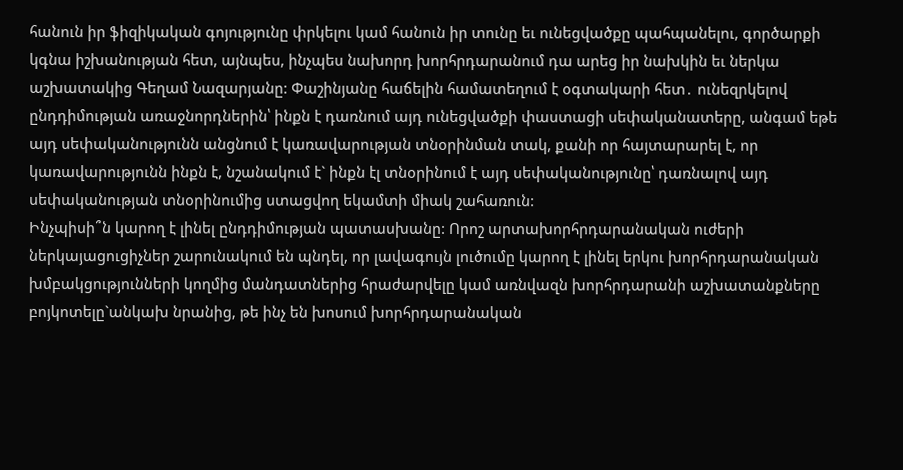հանուն իր ֆիզիկական գոյությունը փրկելու կամ հանուն իր տունը եւ ունեցվածքը պահպանելու, գործարքի կգնա իշխանության հետ, այնպես, ինչպես նախորդ խորհրդարանում դա արեց իր նախկին եւ ներկա աշխատակից Գեղամ Նազարյանը: Փաշինյանը հաճելին համատեղում է օգտակարի հետ․ ունեզրկելով ընդդիմության առաջնորդներին՝ ինքն է դառնում այդ ունեցվածքի փաստացի սեփականատերը, անգամ եթե այդ սեփականությունն անցնում է կառավարության տնօրինման տակ, քանի որ հայտարարել է, որ կառավարությունն ինքն է, նշանակում է` ինքն էլ տնօրինում է այդ սեփականությունը՝ դառնալով այդ սեփականության տնօրինումից ստացվող եկամտի միակ շահառուն:
Ինչպիսի՞ն կարող է լինել ընդդիմության պատասխանը: Որոշ արտախորհրդարանական ուժերի ներկայացուցիչներ շարունակում են պնդել, որ լավագույն լուծումը կարող է լինել երկու խորհրդարանական խմբակցությունների կողմից մանդատներից հրաժարվելը կամ առնվազն խորհրդարանի աշխատանքները բոյկոտելը`անկախ նրանից, թե ինչ են խոսում խորհրդարանական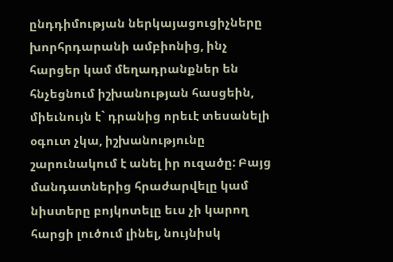ընդդիմության ներկայացուցիչները խորհրդարանի ամբիոնից, ինչ հարցեր կամ մեղադրանքներ են հնչեցնում իշխանության հասցեին, միեւնույն է` դրանից որեւէ տեսանելի օգուտ չկա, իշխանությունը շարունակում է անել իր ուզածը: Բայց մանդատներից հրաժարվելը կամ նիստերը բոյկոտելը եւս չի կարող հարցի լուծում լինել, նույնիսկ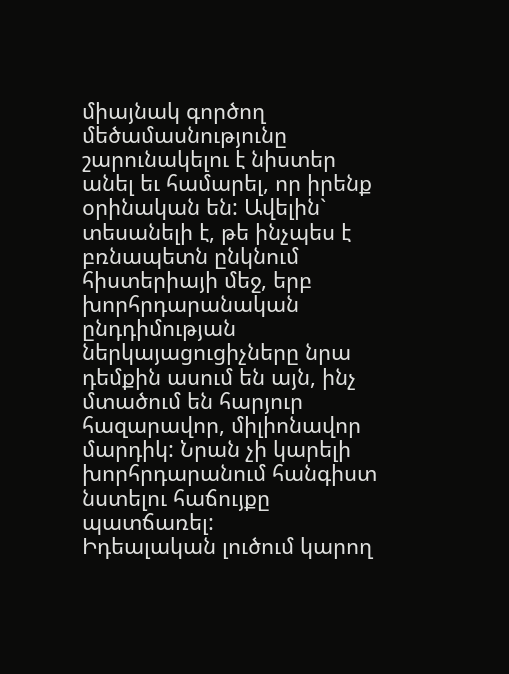միայնակ գործող մեծամասնությունը շարունակելու է նիստեր անել եւ համարել, որ իրենք օրինական են: Ավելին` տեսանելի է, թե ինչպես է բռնապետն ընկնում հիստերիայի մեջ, երբ խորհրդարանական ընդդիմության ներկայացուցիչները նրա դեմքին ասում են այն, ինչ մտածում են հարյուր հազարավոր, միլիոնավոր մարդիկ: Նրան չի կարելի խորհրդարանում հանգիստ նստելու հաճույքը պատճառել:
Իդեալական լուծում կարող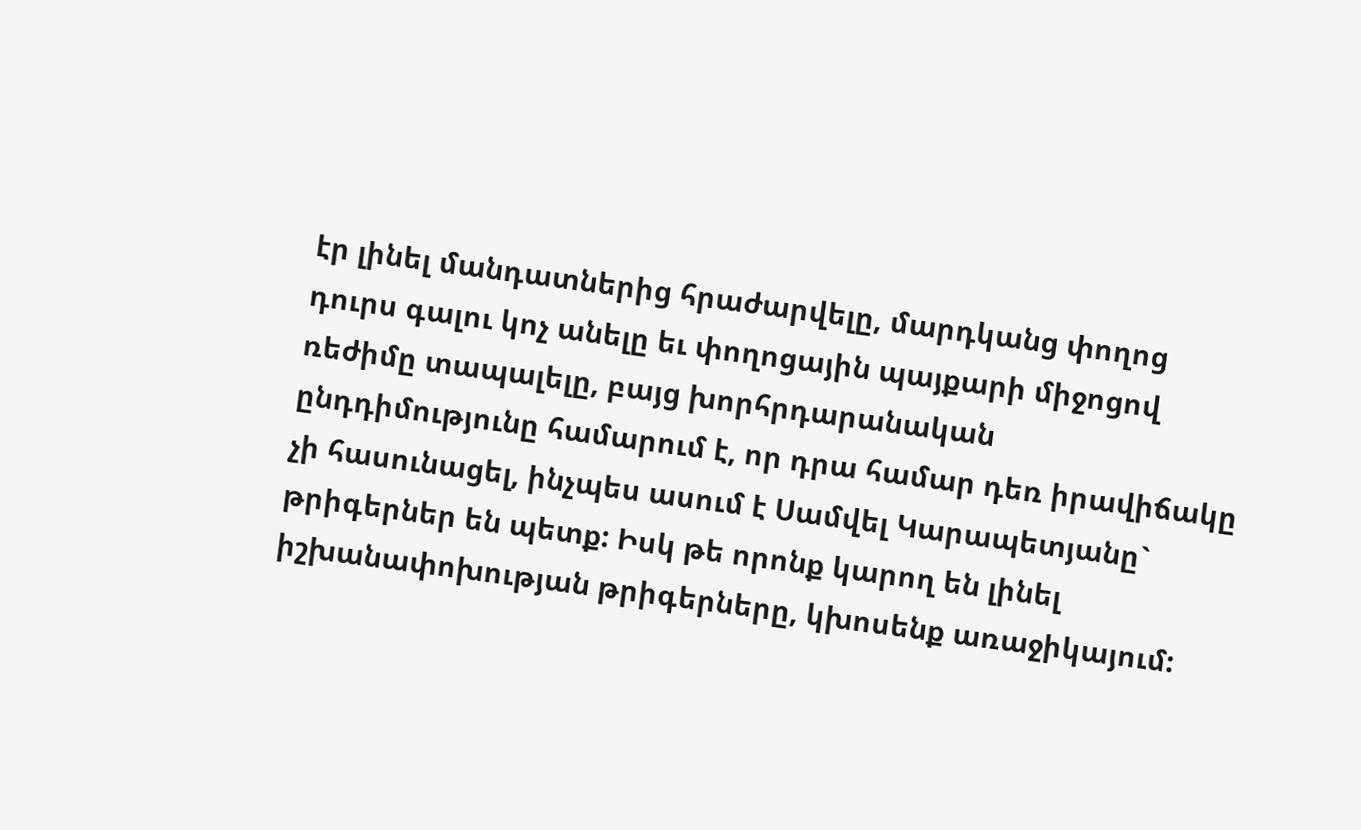էր լինել մանդատներից հրաժարվելը, մարդկանց փողոց դուրս գալու կոչ անելը եւ փողոցային պայքարի միջոցով ռեժիմը տապալելը, բայց խորհրդարանական ընդդիմությունը համարում է, որ դրա համար դեռ իրավիճակը չի հասունացել, ինչպես ասում է Սամվել Կարապետյանը` թրիգերներ են պետք: Իսկ թե որոնք կարող են լինել իշխանափոխության թրիգերները, կխոսենք առաջիկայում: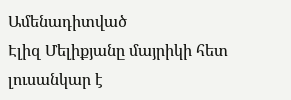Ամենադիտված
Էլիզ Մելիքյանը մայրիկի հետ լուսանկար է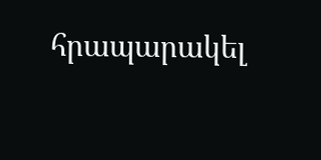հրապարակել